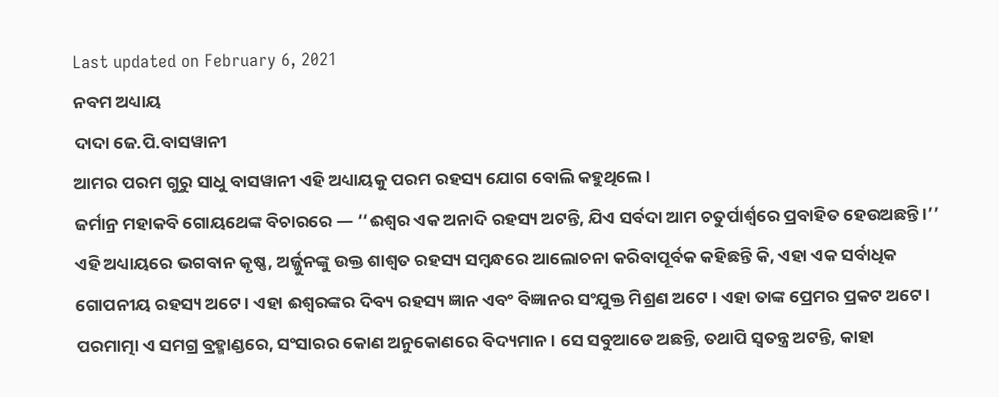Last updated on February 6, 2021
ନବମ ଅଧ୍ୟାୟ
ଦାଦା ଜେ.ପି.ବାସୱାନୀ
ଆମର ପରମ ଗୁରୁ ସାଧୁ ବାସୱାନୀ ଏହି ଅଧ୍ୟାୟକୁ ପରମ ରହସ୍ୟ ଯୋଗ ବୋଲି କହୁଥିଲେ ।
ଜର୍ମାନ୍ର ମହାକବି ଗୋୟଥେଙ୍କ ବିଚାରରେ — ‘‘ଈଶ୍ୱର ଏକ ଅନାଦି ରହସ୍ୟ ଅଟନ୍ତି, ଯିଏ ସର୍ବଦା ଆମ ଚତୁର୍ପାର୍ଶ୍ୱରେ ପ୍ରବାହିତ ହେଉଅଛନ୍ତି ।’’
ଏହି ଅଧ୍ୟାୟରେ ଭଗବାନ କୃଷ୍ଣ, ଅର୍ଜ୍ଜୁନଙ୍କୁ ଉକ୍ତ ଶାଶ୍ୱତ ରହସ୍ୟ ସମ୍ବନ୍ଧରେ ଆଲୋଚନା କରିବାପୂର୍ବକ କହିଛନ୍ତି କି, ଏହା ଏକ ସର୍ବାଧିକ ଗୋପନୀୟ ରହସ୍ୟ ଅଟେ । ଏହା ଈଶ୍ୱରଙ୍କର ଦିବ୍ୟ ରହସ୍ୟ ଜ୍ଞାନ ଏବଂ ବିଜ୍ଞାନର ସଂଯୁକ୍ତ ମିଶ୍ରଣ ଅଟେ । ଏହା ତାଙ୍କ ପ୍ରେମର ପ୍ରକଟ ଅଟେ । ପରମାତ୍ମା ଏ ସମଗ୍ର ବ୍ରହ୍ମାଣ୍ଡରେ, ସଂସାରର କୋଣ ଅନୁକୋଣରେ ବିଦ୍ୟମାନ । ସେ ସବୁଆଡେ ଅଛନ୍ତି, ତଥାପି ସ୍ୱତନ୍ତ୍ର ଅଟନ୍ତି, କାହା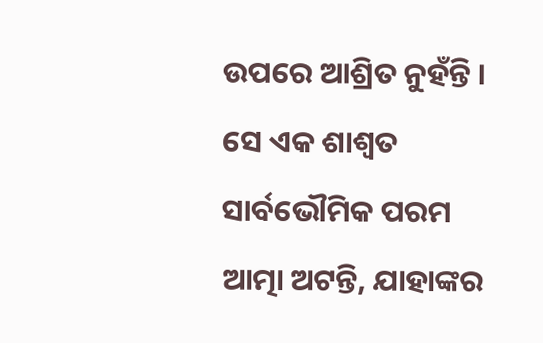ଉପରେ ଆଶ୍ରିତ ନୁହଁନ୍ତି । ସେ ଏକ ଶାଶ୍ୱତ ସାର୍ବଭୌମିକ ପରମ ଆତ୍ମା ଅଟନ୍ତି, ଯାହାଙ୍କର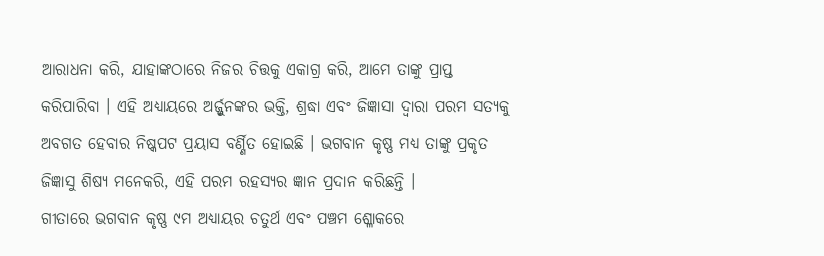ଆରାଧନା କରି, ଯାହାଙ୍କଠାରେ ନିଜର ଚିତ୍ତକୁ ଏକାଗ୍ର କରି, ଆମେ ତାଙ୍କୁ ପ୍ରାପ୍ତ କରିପାରିବା । ଏହି ଅଧ୍ୟାୟରେ ଅର୍ଜ୍ଜୁନଙ୍କର ଭକ୍ତି, ଶ୍ରଦ୍ଧା ଏବଂ ଜିଜ୍ଞାସା ଦ୍ୱାରା ପରମ ସତ୍ୟକୁ ଅବଗତ ହେବାର ନିଷ୍କପଟ ପ୍ରୟାସ ବର୍ଣ୍ଣିତ ହୋଇଛି । ଭଗବାନ କୃଷ୍ଣ ମଧ୍ୟ ତାଙ୍କୁ ପ୍ରକୃତ ଜିଜ୍ଞାସୁ ଶିଷ୍ୟ ମନେକରି, ଏହି ପରମ ରହସ୍ୟର ଜ୍ଞାନ ପ୍ରଦାନ କରିଛନ୍ତି ।
ଗୀତାରେ ଭଗବାନ କୃଷ୍ଣ ୯ମ ଅଧ୍ୟାୟର ଚତୁର୍ଥ ଏବଂ ପଞ୍ଚମ ଶ୍ଳୋକରେ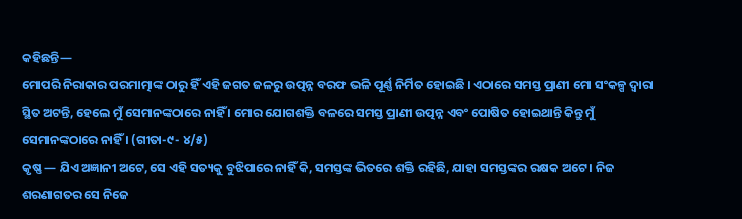କହିଛନ୍ତି—
ମୋପରି ନିରାକାର ପରମାତ୍ମାଙ୍କ ଠାରୁ ହିଁ ଏହି ଜଗତ ଜଳରୁ ଉତ୍ପନ୍ନ ବରଫ ଭଳି ପୂର୍ଣ୍ଣ ନିର୍ମିତ ହୋଇଛି । ଏଠାରେ ସମସ୍ତ ପ୍ରାଣୀ ମୋ ସଂକଳ୍ପ ଦ୍ୱାରା ସ୍ଥିତ ଅଟନ୍ତି, ହେଲେ ମୁଁ ସେମାନଙ୍କଠାରେ ନାହିଁ । ମୋର ଯୋଗଶକ୍ତି ବଳରେ ସମସ୍ତ ପ୍ରାଣୀ ଉତ୍ପନ୍ନ ଏବଂ ପୋଷିତ ହୋଇଥାନ୍ତି କିନ୍ତୁ ମୁଁ ସେମାନଙ୍କଠାରେ ନାହିଁ । (ଗୀତା-୯- ୪/୫)
କୃଷ୍ଣ — ଯିଏ ଅଜ୍ଞାନୀ ଅଟେ, ସେ ଏହି ସତ୍ୟକୁ ବୁଝିପାରେ ନାହିଁ କି, ସମସ୍ତଙ୍କ ଭିତରେ ଶକ୍ତି ରହିଛି, ଯାହା ସମସ୍ତଙ୍କର ରକ୍ଷକ ଅଟେ । ନିଜ ଶରଣାଗତର ସେ ନିଜେ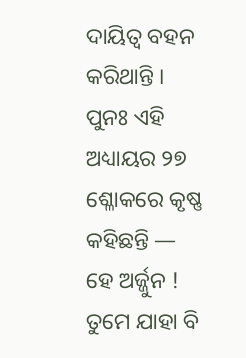ଦାୟିତ୍ୱ ବହନ କରିଥାନ୍ତି । ପୁନଃ ଏହି ଅଧ୍ୟାୟର ୨୭ ଶ୍ଳୋକରେ କୃଷ୍ଣ କହିଛନ୍ତି —
ହେ ଅର୍ଜ୍ଜୁନ ! ତୁମେ ଯାହା ବି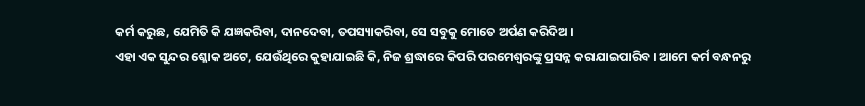କର୍ମ କରୁଛ, ଯେମିତି କି ଯଜ୍ଞକରିବା, ଦାନଦେବା, ତପସ୍ୟାକରିବା, ସେ ସବୁକୁ ମୋତେ ଅର୍ପଣ କରିଦିଅ ।
ଏହା ଏକ ସୁନ୍ଦର ଶ୍ଳୋକ ଅଟେ, ଯେଉଁଥିରେ କୁହାଯାଇଛି କି, ନିଜ ଶ୍ରଦ୍ଧାରେ କିପରି ପରମେଶ୍ୱରଙ୍କୁ ପ୍ରସନ୍ନ କରାଯାଇପାରିବ । ଆମେ କର୍ମ ବନ୍ଧନରୁ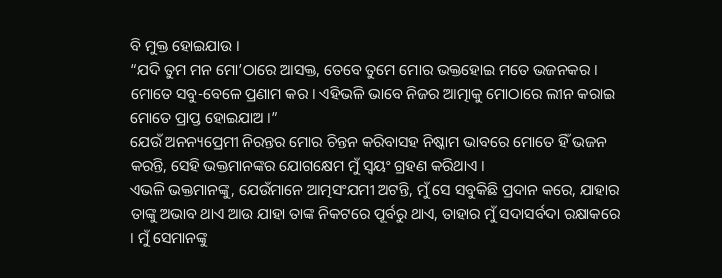ବି ମୁକ୍ତ ହୋଇଯାଉ ।
“ଯଦି ତୁମ ମନ ମୋ’ଠାରେ ଆସକ୍ତ, ତେବେ ତୁମେ ମୋର ଭକ୍ତହୋଇ ମତେ ଭଜନକର । ମୋତେ ସବୁ-ବେଳେ ପ୍ରଣାମ କର । ଏହିଭଳି ଭାବେ ନିଜର ଆତ୍ମାକୁ ମୋଠାରେ ଲୀନ କରାଇ ମୋତେ ପ୍ରାପ୍ତ ହୋଇଯାଅ ।”
ଯେଉଁ ଅନନ୍ୟପ୍ରେମୀ ନିରନ୍ତର ମୋର ଚିନ୍ତନ କରିବାସହ ନିଷ୍କାମ ଭାବରେ ମୋତେ ହିଁ ଭଜନ କରନ୍ତି, ସେହି ଭକ୍ତମାନଙ୍କର ଯୋଗକ୍ଷେମ ମୁଁ ସ୍ୱୟଂ ଗ୍ରହଣ କରିଥାଏ ।
ଏଭଳି ଭକ୍ତମାନଙ୍କୁ, ଯେଉଁମାନେ ଆତ୍ମସଂଯମୀ ଅଟନ୍ତି, ମୁଁ ସେ ସବୁକିଛି ପ୍ରଦାନ କରେ, ଯାହାର ତାଙ୍କୁ ଅଭାବ ଥାଏ ଆଉ ଯାହା ତାଙ୍କ ନିକଟରେ ପୂର୍ବରୁ ଥାଏ, ତାହାର ମୁଁ ସଦାସର୍ବଦା ରକ୍ଷାକରେ । ମୁଁ ସେମାନଙ୍କୁ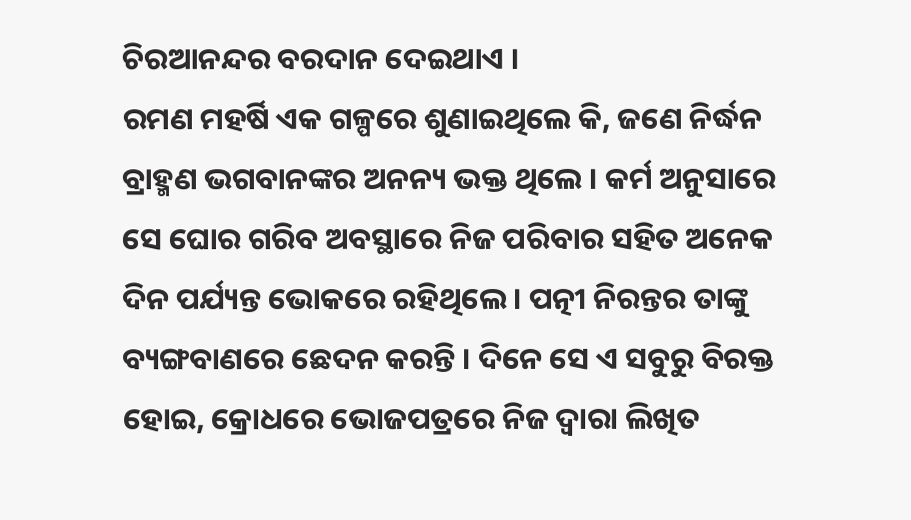ଚିରଆନନ୍ଦର ବରଦାନ ଦେଇଥାଏ ।
ରମଣ ମହର୍ଷି ଏକ ଗଳ୍ପରେ ଶୁଣାଇଥିଲେ କି, ଜଣେ ନିର୍ଦ୍ଧନ ବ୍ରାହ୍ମଣ ଭଗବାନଙ୍କର ଅନନ୍ୟ ଭକ୍ତ ଥିଲେ । କର୍ମ ଅନୁସାରେ ସେ ଘୋର ଗରିବ ଅବସ୍ଥାରେ ନିଜ ପରିବାର ସହିତ ଅନେକ ଦିନ ପର୍ଯ୍ୟନ୍ତ ଭୋକରେ ରହିଥିଲେ । ପତ୍ନୀ ନିରନ୍ତର ତାଙ୍କୁ ବ୍ୟଙ୍ଗବାଣରେ ଛେଦନ କରନ୍ତି । ଦିନେ ସେ ଏ ସବୁରୁ ବିରକ୍ତ ହୋଇ, କ୍ରୋଧରେ ଭୋଜପତ୍ରରେ ନିଜ ଦ୍ୱାରା ଲିଖିତ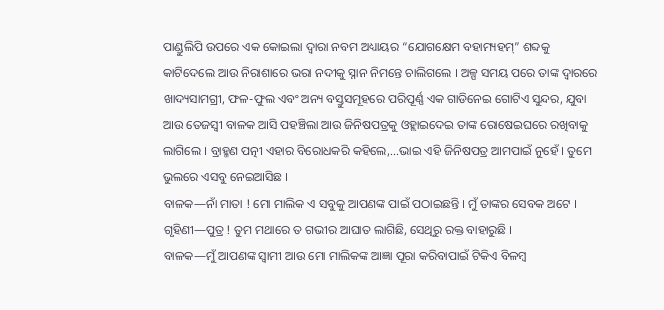ପାଣ୍ଡୁଲିପି ଉପରେ ଏକ କୋଇଲା ଦ୍ୱାରା ନବମ ଅଧ୍ୟାୟର “ଯୋଗକ୍ଷେମ ବହାମ୍ୟହମ୍” ଶବ୍ଦକୁ କାଟିଦେଲେ ଆଉ ନିରାଶାରେ ଭରା ନଦୀକୁ ସ୍ନାନ ନିମନ୍ତେ ଚାଲିଗଲେ । ଅଳ୍ପ ସମୟ ପରେ ତାଙ୍କ ଦ୍ୱାରରେ ଖାଦ୍ୟସାମଗ୍ରୀ, ଫଳ-ଫୁଲ ଏବଂ ଅନ୍ୟ ବସ୍ତୁସମୂହରେ ପରିପୂର୍ଣ୍ଣ ଏକ ଗାଡିନେଇ ଗୋଟିଏ ସୁନ୍ଦର, ଯୁବା ଆଉ ତେଜସ୍ୱୀ ବାଳକ ଆସି ପହଞ୍ଚିଲା ଆଉ ଜିନିଷପତ୍ରକୁ ଓହ୍ଲାଇଦେଇ ତାଙ୍କ ରୋଷେଇଘରେ ରଖିବାକୁ ଲାଗିଲେ । ବ୍ରାହ୍ମଣ ପତ୍ନୀ ଏହାର ବିରୋଧକରି କହିଲେ,…ଭାଇ ଏହି ଜିନିଷପତ୍ର ଆମପାଇଁ ନୁହେଁ । ତୁମେ ଭୁଲରେ ଏସବୁ ନେଇଆସିଛ ।
ବାଳକ—ନାଁ ମାତା ! ମୋ ମାଲିକ ଏ ସବୁକୁ ଆପଣଙ୍କ ପାଇଁ ପଠାଇଛନ୍ତି । ମୁଁ ତାଙ୍କର ସେବକ ଅଟେ ।
ଗୃହିଣୀ—ପୁତ୍ର ! ତୁମ ମଥାରେ ତ ଗଭୀର ଆଘାତ ଲାଗିଛି, ସେଥିରୁ ରକ୍ତ ବାହାରୁଛି ।
ବାଳକ—ମୁଁ ଆପଣଙ୍କ ସ୍ୱାମୀ ଆଉ ମୋ ମାଲିକଙ୍କ ଆଜ୍ଞା ପୂରା କରିବାପାଇଁ ଟିକିଏ ବିଳମ୍ବ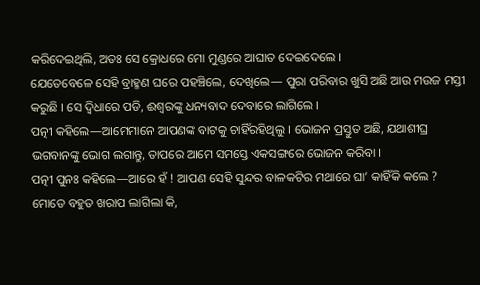କରିଦେଇଥିଲି, ଅତଃ ସେ କ୍ରୋଧରେ ମୋ ମୁଣ୍ଡରେ ଆଘାତ ଦେଇଦେଲେ ।
ଯେତେବେଳେ ସେହି ବ୍ରାହ୍ମଣ ଘରେ ପହଞ୍ଚିଲେ, ଦେଖିଲେ— ପୁରା ପରିବାର ଖୁସି ଅଛି ଆଉ ମଉଜ ମସ୍ତୀ କରୁଛି । ସେ ଦ୍ୱିଧାରେ ପଡି, ଈଶ୍ୱରଙ୍କୁ ଧନ୍ୟବାଦ ଦେବାରେ ଲାଗିଲେ ।
ପତ୍ନୀ କହିଲେ—ଆମେମାନେ ଆପଣଙ୍କ ବାଟକୁ ଚାହିଁରହିଥିଲୁ । ଭୋଜନ ପ୍ରସ୍ତୁତ ଅଛି, ଯଥାଶୀଘ୍ର ଭଗବାନଙ୍କୁ ଭୋଗ ଲଗାନ୍ତୁ, ତାପରେ ଆମେ ସମସ୍ତେ ଏକସଙ୍ଗରେ ଭୋଜନ କରିବା ।
ପତ୍ନୀ ପୁନଃ କହିଲେ—ଆରେ ହଁ ! ଆପଣ ସେହି ସୁନ୍ଦର ବାଳକଟିର ମଥାରେ ଘା’ କାହିଁକି କଲେ ? ମୋତେ ବହୁତ ଖରାପ ଲାଗିଲା କି,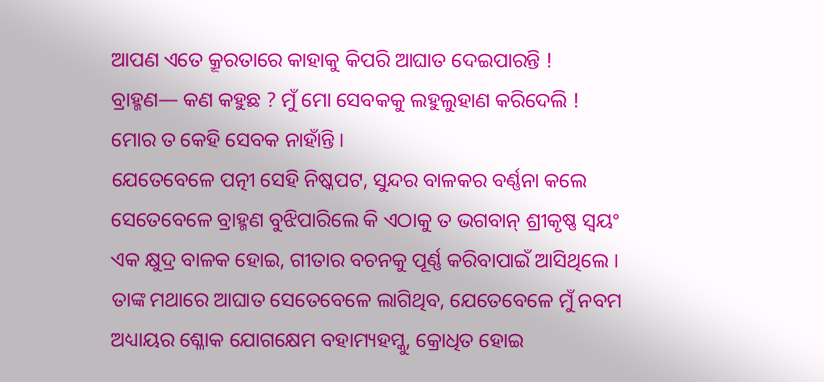ଆପଣ ଏତେ କ୍ରୂରତାରେ କାହାକୁ କିପରି ଆଘାତ ଦେଇପାରନ୍ତି !
ବ୍ରାହ୍ମଣ— କଣ କହୁଛ ? ମୁଁ ମୋ ସେବକକୁ ଲହୁଲୁହାଣ କରିଦେଲି ! ମୋର ତ କେହି ସେବକ ନାହାଁନ୍ତି ।
ଯେତେବେଳେ ପତ୍ନୀ ସେହି ନିଷ୍କପଟ, ସୁନ୍ଦର ବାଳକର ବର୍ଣ୍ଣନା କଲେ ସେତେବେଳେ ବ୍ରାହ୍ମଣ ବୁଝିପାରିଲେ କି ଏଠାକୁ ତ ଭଗବାନ୍ ଶ୍ରୀକୃଷ୍ଣ ସ୍ୱୟଂ ଏକ କ୍ଷୁଦ୍ର ବାଳକ ହୋଇ, ଗୀତାର ବଚନକୁ ପୂର୍ଣ୍ଣ କରିବାପାଇଁ ଆସିଥିଲେ । ତାଙ୍କ ମଥାରେ ଆଘାତ ସେତେବେଳେ ଲାଗିଥିବ, ଯେତେବେଳେ ମୁଁ ନବମ ଅଧ୍ୟାୟର ଶ୍ଳୋକ ଯୋଗକ୍ଷେମ ବହାମ୍ୟହମ୍କୁ, କ୍ରୋଧିତ ହୋଇ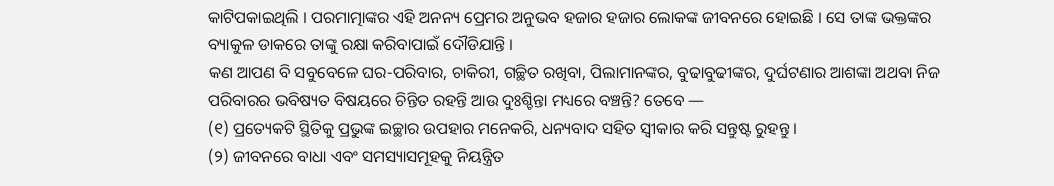କାଟିପକାଇଥିଲି । ପରମାତ୍ମାଙ୍କର ଏହି ଅନନ୍ୟ ପ୍ରେମର ଅନୁଭବ ହଜାର ହଜାର ଲୋକଙ୍କ ଜୀବନରେ ହୋଇଛି । ସେ ତାଙ୍କ ଭକ୍ତଙ୍କର ବ୍ୟାକୁଳ ଡାକରେ ତାଙ୍କୁ ରକ୍ଷା କରିବାପାଇଁ ଦୌଡିଯାନ୍ତି ।
କଣ ଆପଣ ବି ସବୁବେଳେ ଘର-ପରିବାର, ଚାକିରୀ, ଗଚ୍ଛିତ ରଖିବା, ପିଲାମାନଙ୍କର, ବୁଢାବୁଢୀଙ୍କର, ଦୁର୍ଘଟଣାର ଆଶଙ୍କା ଅଥବା ନିଜ ପରିବାରର ଭବିଷ୍ୟତ ବିଷୟରେ ଚିନ୍ତିତ ରହନ୍ତି ଆଉ ଦୁଃଶ୍ଚିନ୍ତା ମଧ୍ୟରେ ବଞ୍ଚନ୍ତି? ତେବେ —
(୧) ପ୍ରତ୍ୟେକଟି ସ୍ଥିତିକୁ ପ୍ରଭୁଙ୍କ ଇଚ୍ଛାର ଉପହାର ମନେକରି, ଧନ୍ୟବାଦ ସହିତ ସ୍ୱୀକାର କରି ସନ୍ତୁଷ୍ଟ ରୁହନ୍ତୁ ।
(୨) ଜୀବନରେ ବାଧା ଏବଂ ସମସ୍ୟାସମୂହକୁ ନିୟନ୍ତ୍ରିତ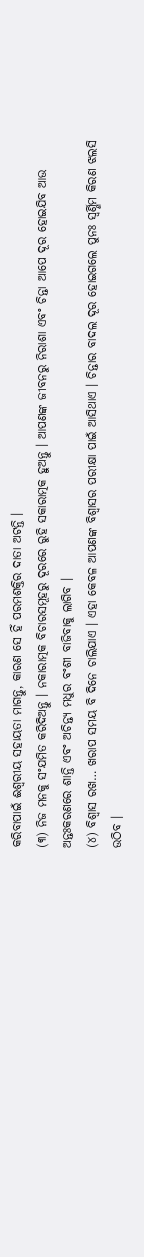କରିବାପାଇଁ ଈଶ୍ୱରୀୟ ସହାୟତା ମାଗନ୍ତୁ, କାରଣ ସେ ହିଁ ପରମଶକ୍ତିର ଦାତା ଅଟନ୍ତି ।
(୩) ନିଜ ମନକୁ ସଂଯମିତ କରିଦିଅନ୍ତୁ । ନକାରାତ୍ମକ ବିଚାରସମୂହରୁ ଦୂରରେ ରୁହି ସକାରାତ୍ମକ ହୁଅନ୍ତୁ । ଆପଣଙ୍କ ଜୀବନରୁ ନିରାଶା ଏବଂ ଚିନ୍ତା ଆପେ ଦୂର ହୋଇଯିବ ଆଉ ଅନ୍ତଃକରଣରେ ଶାନ୍ତି ଏବଂ ଅଚିନ୍ତ୍ୟ ମଧୁର ବଂଶୀ ବାଜିବାକୁ ଲାଗିବ ।
(୪) ବିଶ୍ୱାସ ରଖ… ଖରାପ ସମୟ ବି ଦିନେ ଚାଲିଯାଏ । ଏହା କେବଳ ଆପଣଙ୍କ ବିଶ୍ୱାସର ପରୀକ୍ଷା ପାଇଁ ଆସିଥାଏ । ଚିନ୍ତାର ବାଦଲ ଦୂର ହୋଇଗଲେ ପୁନଃ ସ୍ୱର୍ଣ୍ଣିମ କିରଣ ଝଲସି ଉଠିବ ।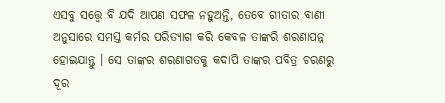ଏସବୁ ସତ୍ତ୍ୱେ ବି ଯଦି ଆପଣ ସଫଳ ନହୁଅନ୍ତି, ତେବେ ଗୀତାର ବାଣୀ ଅନୁସାରେ ସମସ୍ତ କର୍ମର ପରିତ୍ୟାଗ କରି କେବଳ ତାଙ୍କରି ଶରଣାପନ୍ନ ହୋଇଯାନ୍ତୁ । ସେ ତାଙ୍କର ଶରଣାଗତକୁ କଦାପି ତାଙ୍କର ପବିତ୍ର ଚରଣରୁ ଦୂର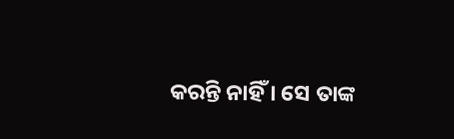କରନ୍ତି ନାହିଁ । ସେ ତାଙ୍କ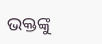ଭକ୍ତଙ୍କୁ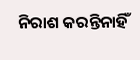ନିରାଶ କରନ୍ତିନାହିଁ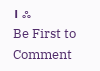। ஃ
Be First to Comment